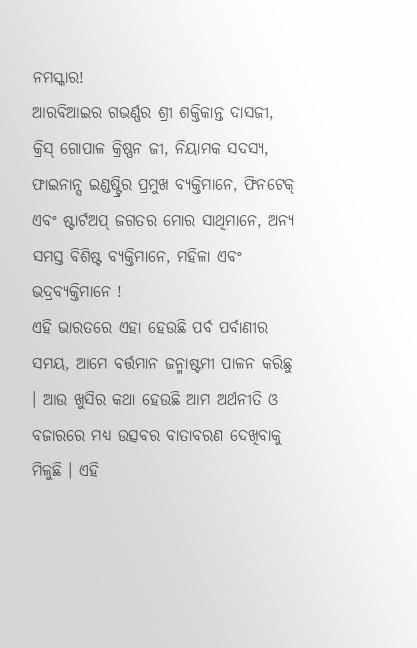ନମସ୍କାର!
ଆରବିଆଇର ଗଭର୍ଣ୍ଣର ଶ୍ରୀ ଶକ୍ତିକାନ୍ତ ଦାସଜୀ, କ୍ରିସ୍ ଗୋପାଳ କ୍ରିଷ୍ଣନ ଜୀ, ନିୟାମକ ସଦସ୍ୟ, ଫାଇନାନ୍ସ ଇଣ୍ଡଷ୍ଟ୍ରିର ପ୍ରମୁଖ ବ୍ୟକ୍ତିମାନେ, ଫିନଟେକ୍ ଏବଂ ଷ୍ଟାର୍ଟଅପ୍ ଜଗତର ମୋର ସାଥିମାନେ, ଅନ୍ୟ ସମସ୍ତ ବିଶିଷ୍ଟ ବ୍ୟକ୍ତିମାନେ, ମହିଳା ଏବଂ ଭଦ୍ରବ୍ୟକ୍ତିମାନେ !
ଏହି ଭାରତରେ ଏହା ହେଉଛି ପର୍ବ ପର୍ବାଣୀର ସମୟ, ଆମେ ବର୍ତ୍ତମାନ ଜନ୍ମାଷ୍ଟମୀ ପାଳନ କରିଛୁ । ଆଉ ଖୁସିର କଥା ହେଉଛି ଆମ ଅର୍ଥନୀତି ଓ ବଜାରରେ ମଧ୍ୟ ଉତ୍ସବର ବାତାବରଣ ଦେଖିବାକୁ ମିଳୁଛି । ଏହି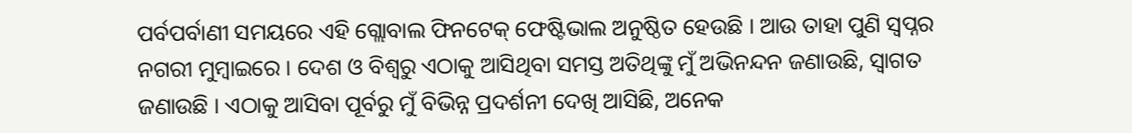ପର୍ବପର୍ବାଣୀ ସମୟରେ ଏହି ଗ୍ଲୋବାଲ ଫିନଟେକ୍ ଫେଷ୍ଟିଭାଲ ଅନୁଷ୍ଠିତ ହେଉଛି । ଆଉ ତାହା ପୁଣି ସ୍ୱପ୍ନର ନଗରୀ ମୁମ୍ବାଇରେ । ଦେଶ ଓ ବିଶ୍ୱରୁ ଏଠାକୁ ଆସିଥିବା ସମସ୍ତ ଅତିଥିଙ୍କୁ ମୁଁ ଅଭିନନ୍ଦନ ଜଣାଉଛି, ସ୍ୱାଗତ ଜଣାଉଛି । ଏଠାକୁ ଆସିବା ପୂର୍ବରୁ ମୁଁ ବିଭିନ୍ନ ପ୍ରଦର୍ଶନୀ ଦେଖି ଆସିଛି, ଅନେକ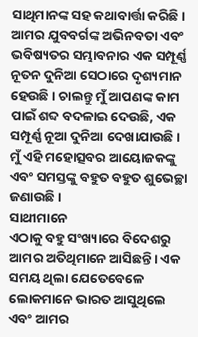ସାଥିମାନଙ୍କ ସହ କଥାବାର୍ତ୍ତା କରିଛି। ଆମର ଯୁବବର୍ଗଙ୍କ ଅଭିନବତା ଏବଂ ଭବିଷ୍ୟତର ସମ୍ଭାବନାର ଏକ ସମ୍ପୂର୍ଣ୍ଣ ନୂତନ ଦୁନିଆ ସେଠାରେ ଦୃଶ୍ୟମାନ ହେଉଛି । ଚାଲନ୍ତୁ ମୁଁ ଆପଣଙ୍କ କାମ ପାଇଁ ଶବ୍ଦ ବଦଳାଇ ଦେଉଛି, ଏକ ସମ୍ପୂର୍ଣ୍ଣ ନୂଆ ଦୁନିଆ ଦେଖାଯାଉଛି । ମୁଁ ଏହି ମହୋତ୍ସବର ଆୟୋଜକଙ୍କୁ ଏବଂ ସମସ୍ତଙ୍କୁ ବହୁତ ବହୁତ ଶୁଭେଚ୍ଛା ଜଣାଉଛି ।
ସାଥୀମାନେ
ଏଠାକୁ ବହୁ ସଂଖ୍ୟାରେ ବିଦେଶରୁ ଆମର ଅତିଥିମାନେ ଆସିଛନ୍ତି। ଏକ ସମୟ ଥିଲା ଯେତେବେଳେ ଲୋକମାନେ ଭାରତ ଆସୁଥିଲେ ଏବଂ ଆମର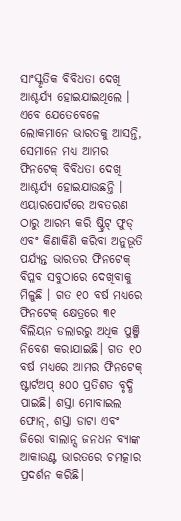ସାଂସ୍କୃତିକ ବିବିଧତା ଦେଖି ଆଶ୍ଚର୍ଯ୍ୟ ହୋଇଯାଇଥିଲେ । ଏବେ ଯେତେବେଳେ ଲୋକମାନେ ଭାରତକୁ ଆସନ୍ତି, ସେମାନେ ମଧ୍ୟ ଆମର ଫିନଟେକ୍ ବିବିଧତା ଦେଖି ଆଶ୍ଚର୍ଯ୍ୟ ହୋଇଯାଉଛନ୍ତି । ଏୟାରପୋର୍ଟରେ ଅବତରଣ ଠାରୁ ଆରମ୍ଭ କରି ଷ୍ଟ୍ରିଟ୍ ଫୁଡ୍ ଏବଂ କିଣାକିଣି କରିବା ଅନୁଭୂତି ପର୍ଯ୍ୟନ୍ତ ଭାରତର ଫିନଟେକ୍ ବିପ୍ଳବ ସବୁଠାରେ ଦେଖିବାକୁ ମିଳୁଛି । ଗତ ୧୦ ବର୍ଷ ମଧ୍ୟରେ ଫିନଟେକ୍ କ୍ଷେତ୍ରରେ ୩୧ ବିଲିୟନ ଡଲାରରୁ ଅଧିକ ପୁଞ୍ଜି ନିବେଶ କରାଯାଇଛି। ଗତ ୧୦ ବର୍ଷ ମଧ୍ୟରେ ଆମର ଫିନଟେକ୍ ଷ୍ଟାର୍ଟଅପ୍ ୫୦୦ ପ୍ରତିଶତ ବୃଦ୍ଧି ପାଇଛି। ଶସ୍ତା ମୋବାଇଲ ଫୋନ୍, ଶସ୍ତା ଡାଟା ଏବଂ ଜିରୋ ବାଲାନ୍ସ ଜନଧନ ବ୍ୟାଙ୍କ ଆକାଉଣ୍ଟ ଭାରତରେ ଚମତ୍କାର ପ୍ରଦର୍ଶନ କରିଛି।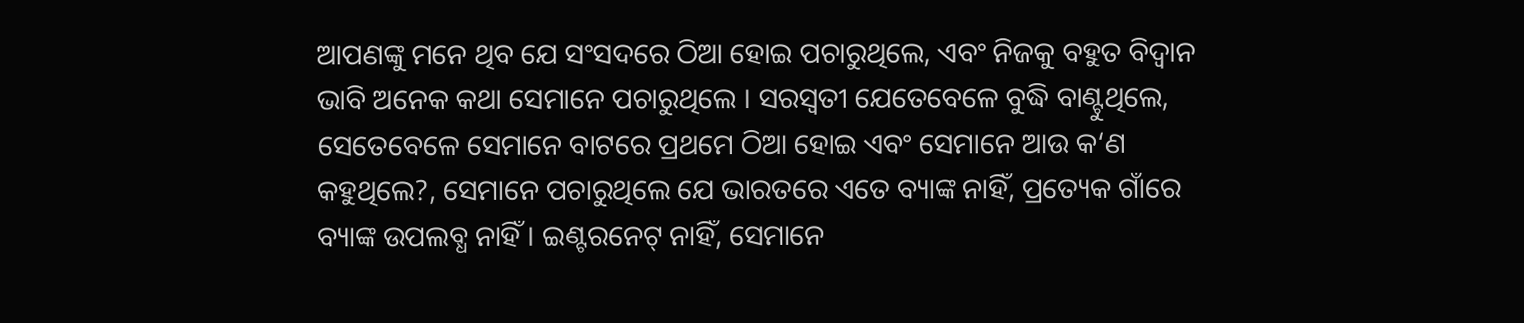ଆପଣଙ୍କୁ ମନେ ଥିବ ଯେ ସଂସଦରେ ଠିଆ ହୋଇ ପଚାରୁଥିଲେ, ଏବଂ ନିଜକୁ ବହୁତ ବିଦ୍ୱାନ ଭାବି ଅନେକ କଥା ସେମାନେ ପଚାରୁଥିଲେ । ସରସ୍ୱତୀ ଯେତେବେଳେ ବୁଦ୍ଧି ବାଣ୍ଟୁଥିଲେ, ସେତେବେଳେ ସେମାନେ ବାଟରେ ପ୍ରଥମେ ଠିଆ ହୋଇ ଏବଂ ସେମାନେ ଆଉ କ‘ଣ କହୁଥିଲେ?, ସେମାନେ ପଚାରୁଥିଲେ ଯେ ଭାରତରେ ଏତେ ବ୍ୟାଙ୍କ ନାହିଁ, ପ୍ରତ୍ୟେକ ଗାଁରେ ବ୍ୟାଙ୍କ ଉପଲବ୍ଧ ନାହିଁ । ଇଣ୍ଟରନେଟ୍ ନାହିଁ, ସେମାନେ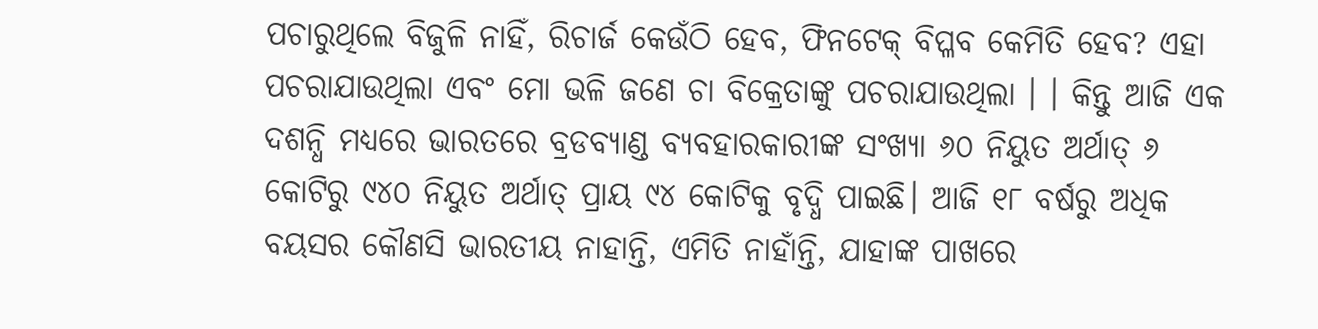ପଚାରୁଥିଲେ ବିଜୁଳି ନାହିଁ, ରିଚାର୍ଜ କେଉଁଠି ହେବ, ଫିନଟେକ୍ ବିପ୍ଳବ କେମିତି ହେବ? ଏହା ପଚରାଯାଉଥିଲା ଏବଂ ମୋ ଭଳି ଜଣେ ଚା ବିକ୍ରେତାଙ୍କୁ ପଚରାଯାଉଥିଲା । । କିନ୍ତୁ ଆଜି ଏକ ଦଶନ୍ଧି ମଧ୍ୟରେ ଭାରତରେ ବ୍ରଡବ୍ୟାଣ୍ଡ ବ୍ୟବହାରକାରୀଙ୍କ ସଂଖ୍ୟା ୬୦ ନିୟୁତ ଅର୍ଥାତ୍ ୬ କୋଟିରୁ ୯୪୦ ନିୟୁତ ଅର୍ଥାତ୍ ପ୍ରାୟ ୯୪ କୋଟିକୁ ବୃଦ୍ଧି ପାଇଛି। ଆଜି ୧୮ ବର୍ଷରୁ ଅଧିକ ବୟସର କୌଣସି ଭାରତୀୟ ନାହାନ୍ତି, ଏମିତି ନାହାଁନ୍ତି, ଯାହାଙ୍କ ପାଖରେ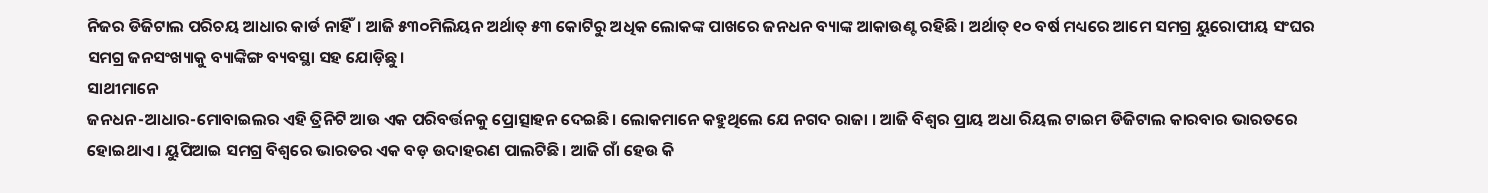ନିଜର ଡିଜିଟାଲ ପରିଚୟ ଆଧାର କାର୍ଡ ନାହିଁ। ଆଜି ୫୩୦ମିଲିୟନ ଅର୍ଥାତ୍ ୫୩ କୋଟିରୁ ଅଧିକ ଲୋକଙ୍କ ପାଖରେ ଜନଧନ ବ୍ୟାଙ୍କ ଆକାଉଣ୍ଟ ରହିଛି। ଅର୍ଥାତ୍ ୧୦ ବର୍ଷ ମଧ୍ୟରେ ଆମେ ସମଗ୍ର ୟୁରୋପୀୟ ସଂଘର ସମଗ୍ର ଜନସଂଖ୍ୟାକୁ ବ୍ୟାଙ୍କିଙ୍ଗ ବ୍ୟବସ୍ଥା ସହ ଯୋଡ଼ିଛୁ।
ସାଥୀମାନେ
ଜନଧନ-ଆଧାର-ମୋବାଇଲର ଏହି ତ୍ରିନିଟି ଆଉ ଏକ ପରିବର୍ତ୍ତନକୁ ପ୍ରୋତ୍ସାହନ ଦେଇଛି। ଲୋକମାନେ କହୁଥିଲେ ଯେ ନଗଦ ରାଜା । ଆଜି ବିଶ୍ୱର ପ୍ରାୟ ଅଧା ରିୟଲ ଟାଇମ ଡିଜିଟାଲ କାରବାର ଭାରତରେ ହୋଇଥାଏ । ୟୁପିଆଇ ସମଗ୍ର ବିଶ୍ୱରେ ଭାରତର ଏକ ବଡ଼ ଉଦାହରଣ ପାଲଟିଛି । ଆଜି ଗାଁ ହେଉ କି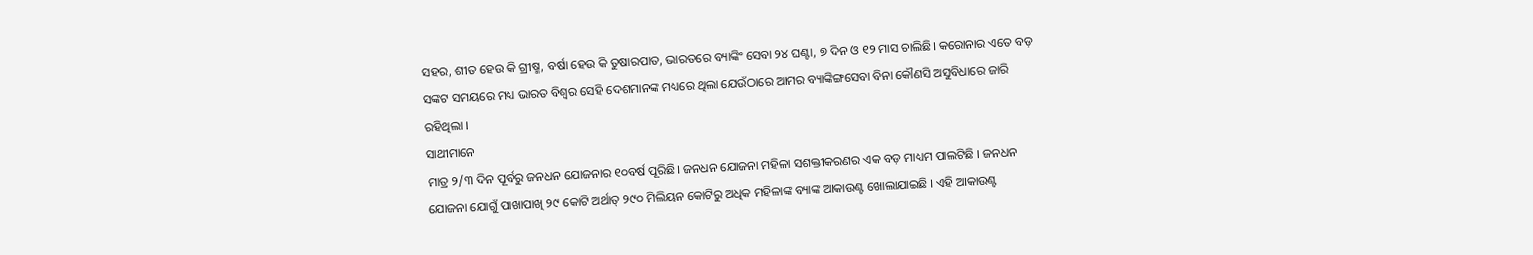ସହର, ଶୀତ ହେଉ କି ଗ୍ରୀଷ୍ମ, ବର୍ଷା ହେଉ କି ତୁଷାରପାତ, ଭାରତରେ ବ୍ୟାଙ୍କିଂ ସେବା ୨୪ ଘଣ୍ଟା, ୭ ଦିନ ଓ ୧୨ ମାସ ଚାଲିଛି। କରୋନାର ଏତେ ବଡ଼ ସଙ୍କଟ ସମୟରେ ମଧ୍ୟ ଭାରତ ବିଶ୍ୱର ସେହି ଦେଶମାନଙ୍କ ମଧ୍ୟରେ ଥିଲା ଯେଉଁଠାରେ ଆମର ବ୍ୟାଙ୍କିଙ୍ଗସେବା ବିନା କୌଣସି ଅସୁବିଧାରେ ଜାରି ରହିଥିଲା ।
ସାଥୀମାନେ
ମାତ୍ର ୨/୩ ଦିନ ପୂର୍ବରୁ ଜନଧନ ଯୋଜନାର ୧୦ବର୍ଷ ପୂରିଛି। ଜନଧନ ଯୋଜନା ମହିଳା ସଶକ୍ତୀକରଣର ଏକ ବଡ଼ ମାଧ୍ୟମ ପାଲଟିଛି । ଜନଧନ ଯୋଜନା ଯୋଗୁଁ ପାଖାପାଖି ୨୯ କୋଟି ଅର୍ଥାତ୍ ୨୯୦ ମିଲିୟନ କୋଟିରୁ ଅଧିକ ମହିଳାଙ୍କ ବ୍ୟାଙ୍କ ଆକାଉଣ୍ଟ ଖୋଲାଯାଇଛି । ଏହି ଆକାଉଣ୍ଟ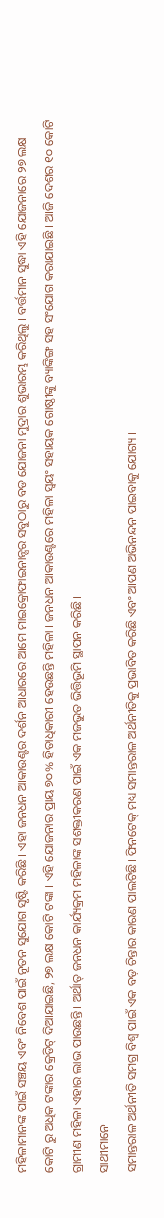ମହିଳାମାନଙ୍କ ପାଇଁ ସଞ୍ଚୟ ଏବଂ ନିବେଶ ପାଇଁ ନୂତନ ସୁଯୋଗ ସୃଷ୍ଟି କରିଛି । ଏହା ଜନଧନ ଆକାଉଣ୍ଟର ଦର୍ଶନ ଆଧାରରେ ଆମେ ମାଇକ୍ରୋଫାଇନାନ୍ସର ସବୁଠାରୁ ବଡ ଯୋଜନା ମୁଦ୍ରାର ଶୁଭାରମ୍ଭ କରିଥିଲୁ । ବର୍ତ୍ତମାନ ସୁଦ୍ଧା ଏହି ଯୋଜନାରେ ୨୭ ଲକ୍ଷ କୋଟି ରୁ ଅଧିକ ଟଙ୍କାର କ୍ରେଡିଟ୍ ଦିଆଯାଇଛି, ୨୭ ଲକ୍ଷ କୋଟି ଟଙ୍କା । ଏହି ଯୋଜନାର ପ୍ରାୟ ୭୦% ହିତାଧିକାରୀ ହେଉଛନ୍ତି ମହିଳା । ଜନଧନ ଆକାଉଣ୍ଟରେ ମହିଳା ସ୍ୱୟଂ ସହାୟକ ଗୋଷ୍ଠୀଙ୍କୁ ବ୍ୟାଙ୍କିଙ୍ଗ ସହ ସଂଯୋଗ କରାଯାଇଛି । ଆଜି ଦେଶର ୧୦ କୋଟି ଗ୍ରାମୀଣ ମହିଳା ଏହାର ଲାଭ ପାଉଛନ୍ତି। ଅର୍ଥାତ୍ ଜନଧନ କାର୍ଯ୍ୟକ୍ରମ ମହିଳାଙ୍କ ସଶକ୍ତୀକରଣ ପାଇଁ ଏକ ମଜଭୁତ ଭିତ୍ତିଭୂମି ସ୍ଥାପନ କରିଛି।
ସାଥୀମାନେ
ସମାନ୍ତରାଳ ଅର୍ଥନୀତି ସମଗ୍ର ବିଶ୍ୱ ପାଇଁ ଏକ ବଡ଼ ଚିନ୍ତାର କାରଣ ପାଲଟିଛି। ଫିନଟେକ୍ ମଧ୍ୟ ସମାନ୍ତରାଳ ଅର୍ଥନୀତିକୁ ପ୍ରଭାବିତ କରିଛି ଏବଂ ଆପଣ ଅଭିନନ୍ଦନ ପାଇବାକୁ ଯୋଗ୍ୟ ।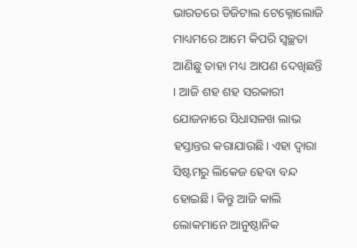ଭାରତରେ ଡିଜିଟାଲ ଟେକ୍ନୋଲୋଜି ମାଧ୍ୟମରେ ଆମେ କିପରି ସ୍ୱଚ୍ଛତା ଆଣିଛୁ ତାହା ମଧ୍ୟ ଆପଣ ଦେଖିଛନ୍ତି । ଆଜି ଶହ ଶହ ସରକାରୀ ଯୋଜନାରେ ସିଧାସଳଖ ଲାଭ ହସ୍ତାନ୍ତର କରାଯାଉଛି। ଏହା ଦ୍ୱାରା ସିଷ୍ଟମରୁ ଲିକେଜ ହେବା ବନ୍ଦ ହୋଇଛି। କିନ୍ତୁ ଆଜି କାଲି ଲୋକମାନେ ଆନୁଷ୍ଠାନିକ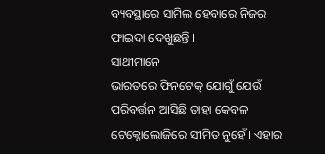ବ୍ୟବସ୍ଥାରେ ସାମିଲ ହେବାରେ ନିଜର ଫାଇଦା ଦେଖୁଛନ୍ତି ।
ସାଥୀମାନେ
ଭାରତରେ ଫିନଟେକ୍ ଯୋଗୁଁ ଯେଉଁ ପରିବର୍ତ୍ତନ ଆସିଛି ତାହା କେବଳ ଟେକ୍ନୋଲୋଜିରେ ସୀମିତ ନୁହେଁ। ଏହାର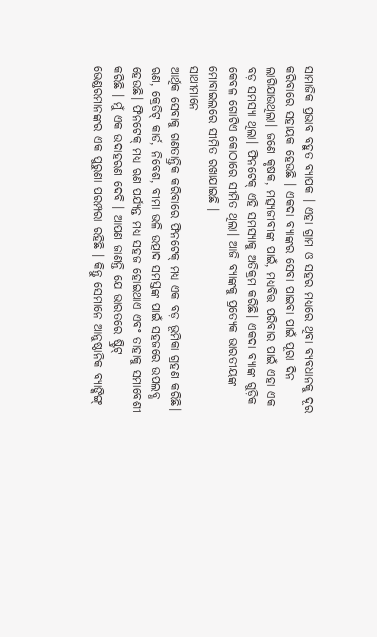ସାମାଜିକ ପ୍ରଭାବ ବହୁତ ବ୍ୟାପକ । ଏହା ଗ୍ରାମ ଓ ସହର ମଧ୍ୟରେ ଥିବା ବ୍ୟବଧାନକୁ ଦୂର କରିବାରେ ସହାୟକ ହେଉଛି । ଏକଦା ବ୍ୟାଙ୍କର ସେବା ପାଇବା ପାଇଁ ପୂରା ଦିନ ଲାଗିଯାଉଥିଲା। ଜଣେ କୃଷକ, ମତ୍ସ୍ୟଜୀବୀଙ୍କ ପାଇଁ, ମଧ୍ୟବିତ୍ତ ପରିବାର ପାଇଁ ଏହା ଏକ ବଡ଼ ସମସ୍ୟା ଥିଲା। ଫିନଟେକ୍ ଏହି ସମସ୍ୟାକୁ ଅତିକ୍ରମ କରିଛି। ଏକଦା ବ୍ୟାଙ୍କ ଗୁଡ଼ିକ କେବଳ ଗୋଟିଏ କୋଠାରେ ସୀମିତ ଥିଲା। ଆଜି ବ୍ୟାଙ୍କକୁ ପ୍ରତ୍ୟେକ ଭାରତୀୟଙ୍କ ମୋବାଇଲରେ ସୀମିତ ରଖାଯାଇଛି ।
ସାଥୀମାନେ
ଆର୍ଥିକ ସେବାକୁ ଗଣତାନ୍ତ୍ରିକ କରିବାରେ ଫିନଟେକ୍ ମଧ୍ୟ ଏକ ବଡ଼ ଭୂମିକା ଗ୍ରହଣ କରିଛି। ଋଣ, କ୍ରେଡିଟ୍ କାର୍ଡ, ନିବେଶ, ବୀମା ଭଳି ଉତ୍ପାଦ ସମସ୍ତଙ୍କ ପାଇଁ ସହଜରେ ଉପଲବ୍ଧ ହେଉଛି। ଫିନଟେକ୍ ମଧ୍ୟ ଋଣ ପର୍ଯ୍ୟନ୍ତ ମଧ୍ୟ ସହଜ ହୋଇଥାଏ ଏବଂ ତାହାକୁ ସମାବେଶୀ କରିଛି । ମୁଁ ଏକ ଉଦାହରଣ ଦେବି । ଆପଣ ଜାଣନ୍ତି ଯେ ଭାରତରେ ଷ୍ଟ୍ରିଟ୍ ଭେଣ୍ଡରମାନଙ୍କର ଏକ ପୁରୁଣା ପରମ୍ପରା ରହିଛି । କିନ୍ତୁ ସେମାନେ ଆନୁଷ୍ଠାନିକ ବ୍ୟାଙ୍କିଙ୍ଗ୍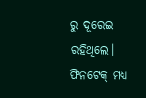ରୁ ଦୂରେଇ ରହିଥିଲେ। ଫିନଟେକ୍ ମଧ୍ୟ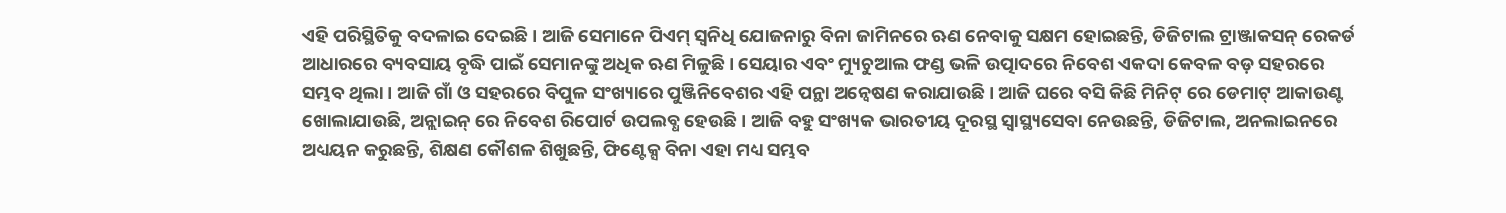ଏହି ପରିସ୍ଥିତିକୁ ବଦଳାଇ ଦେଇଛି। ଆଜି ସେମାନେ ପିଏମ୍ ସ୍ୱନିଧି ଯୋଜନାରୁ ବିନା ଜାମିନରେ ଋଣ ନେବାକୁ ସକ୍ଷମ ହୋଇଛନ୍ତି, ଡିଜିଟାଲ ଟ୍ରାଞ୍ଜାକସନ୍ ରେକର୍ଡ ଆଧାରରେ ବ୍ୟବସାୟ ବୃଦ୍ଧି ପାଇଁ ସେମାନଙ୍କୁ ଅଧିକ ଋଣ ମିଳୁଛି। ସେୟାର ଏବଂ ମ୍ୟୁଚୁଆଲ ଫଣ୍ଡ ଭଳି ଉତ୍ପାଦରେ ନିବେଶ ଏକଦା କେବଳ ବଡ଼ ସହରରେ ସମ୍ଭବ ଥିଲା । ଆଜି ଗାଁ ଓ ସହରରେ ବିପୁଳ ସଂଖ୍ୟାରେ ପୁଞ୍ଜିନିବେଶର ଏହି ପନ୍ଥା ଅନ୍ୱେଷଣ କରାଯାଉଛି। ଆଜି ଘରେ ବସି କିଛି ମିନିଟ୍ ରେ ଡେମାଟ୍ ଆକାଉଣ୍ଟ ଖୋଲାଯାଉଛି, ଅନ୍ଲାଇନ୍ ରେ ନିବେଶ ରିପୋର୍ଟ ଉପଲବ୍ଧ ହେଉଛି। ଆଜି ବହୁ ସଂଖ୍ୟକ ଭାରତୀୟ ଦୂରସ୍ଥ ସ୍ୱାସ୍ଥ୍ୟସେବା ନେଉଛନ୍ତି, ଡିଜିଟାଲ, ଅନଲାଇନରେ ଅଧ୍ୟୟନ କରୁଛନ୍ତି, ଶିକ୍ଷଣ କୌଶଳ ଶିଖୁଛନ୍ତି, ଫିଣ୍ଟେକ୍ସ ବିନା ଏହା ମଧ୍ୟ ସମ୍ଭବ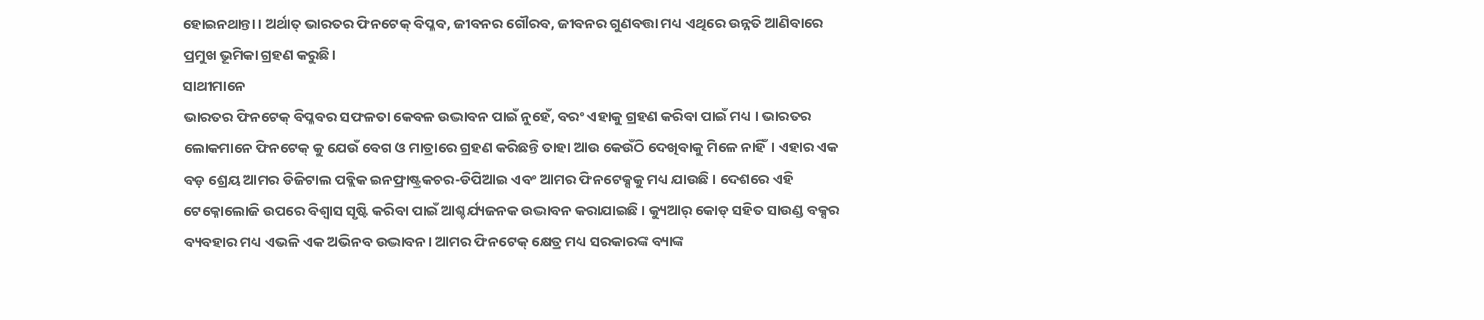ହୋଇନଥାନ୍ତା । ଅର୍ଥାତ୍ ଭାରତର ଫିନଟେକ୍ ବିପ୍ଳବ, ଜୀବନର ଗୌରବ, ଜୀବନର ଗୁଣବତ୍ତା ମଧ୍ୟ ଏଥିରେ ଉନ୍ନତି ଆଣିବାରେ ପ୍ରମୁଖ ଭୂମିକା ଗ୍ରହଣ କରୁଛି।
ସାଥୀମାନେ
ଭାରତର ଫିନଟେକ୍ ବିପ୍ଳବର ସଫଳତା କେବଳ ଉଦ୍ଭାବନ ପାଇଁ ନୁହେଁ, ବରଂ ଏହାକୁ ଗ୍ରହଣ କରିବା ପାଇଁ ମଧ୍ୟ । ଭାରତର ଲୋକମାନେ ଫିନଟେକ୍ କୁ ଯେଉଁ ବେଗ ଓ ମାତ୍ରାରେ ଗ୍ରହଣ କରିଛନ୍ତି ତାହା ଆଉ କେଉଁଠି ଦେଖିବାକୁ ମିଳେ ନାହିଁ। ଏହାର ଏକ ବଡ଼ ଶ୍ରେୟ ଆମର ଡିଜିଟାଲ ପବ୍ଲିକ ଇନଫ୍ରାଷ୍ଟ୍ରକଚର-ଡିପିଆଇ ଏବଂ ଆମର ଫିନଟେକ୍ସକୁ ମଧ୍ୟ ଯାଉଛି । ଦେଶରେ ଏହି ଟେକ୍ନୋଲୋଜି ଉପରେ ବିଶ୍ୱାସ ସୃଷ୍ଟି କରିବା ପାଇଁ ଆଶ୍ଚର୍ଯ୍ୟଜନକ ଉଦ୍ଭାବନ କରାଯାଇଛି । କ୍ୟୁଆର୍ କୋଡ୍ ସହିତ ସାଉଣ୍ଡ ବକ୍ସର ବ୍ୟବହାର ମଧ୍ୟ ଏଭଳି ଏକ ଅଭିନବ ଉଦ୍ଭାବନ। ଆମର ଫିନଟେକ୍ କ୍ଷେତ୍ର ମଧ୍ୟ ସରକାରଙ୍କ ବ୍ୟାଙ୍କ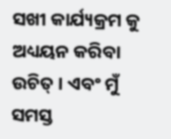ସଖୀ କାର୍ଯ୍ୟକ୍ରମ କୁ ଅଧ୍ୟୟନ କରିବା ଉଚିତ୍ । ଏବଂ ମୁଁ ସମସ୍ତ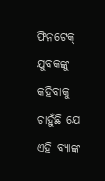ଫିନଟେକ୍ ଯୁବକଙ୍କୁ କହିବାକୁ ଚାହୁଁଛି ଯେ ଏହି ବ୍ୟାଙ୍କ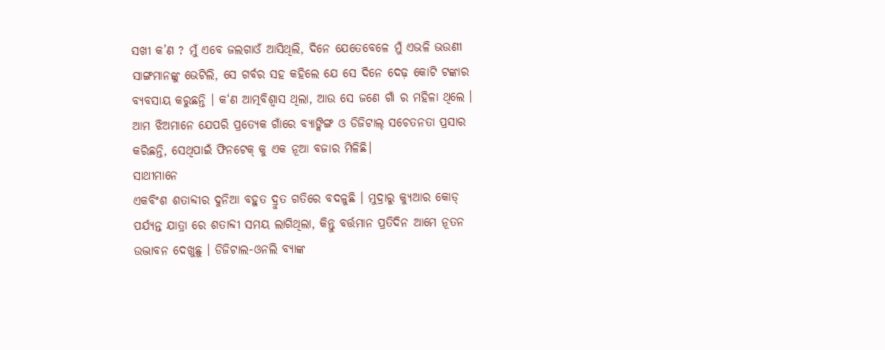ସଖୀ କ’ଣ ? ମୁଁ ଏବେ ଜଲଗାଓଁ ଆସିଥିଲି, ଦିନେ ଯେତେବେଳେ ମୁଁ ଏଭଳି ଭଉଣୀ ସାଙ୍ଗମାନଙ୍କୁ ଭେଟିଲି, ସେ ଗର୍ବର ସହ କହିଲେ ଯେ ସେ ଦିନେ ଦେଢ଼ କୋଟି ଟଙ୍କାର ବ୍ୟବସାୟ କରୁଛନ୍ତି । କ‘ଣ ଆତ୍ମବିଶ୍ୱାସ ଥିଲା, ଆଉ ସେ ଜଣେ ଗାଁ ର ମହିଳା ଥିଲେ । ଆମ ଝିଅମାନେ ଯେପରି ପ୍ରତ୍ୟେକ ଗାଁରେ ବ୍ୟାଙ୍କିଙ୍ଗ ଓ ଡିଜିଟାଲ୍ ସଚେତନତା ପ୍ରସାର କରିଛନ୍ତି, ସେଥିପାଇଁ ଫିନଟେକ୍ କୁ ଏକ ନୂଆ ବଜାର ମିଳିଛି।
ସାଥୀମାନେ
ଏକବିଂଶ ଶତାବ୍ଦୀର ଦୁନିଆ ବହୁତ ଦ୍ରୁତ ଗତିରେ ବଦଳୁଛି । ମୁଦ୍ରାରୁ କ୍ୟୁଆର କୋଡ୍ ପର୍ଯ୍ୟନ୍ତ ଯାତ୍ରା ରେ ଶତାବ୍ଦୀ ସମୟ ଲାଗିଥିଲା, କିନ୍ତୁ ବର୍ତ୍ତମାନ ପ୍ରତିଦିନ ଆମେ ନୂତନ ଉଦ୍ଭାବନ ଦେଖୁଛୁ । ଡିଜିଟାଲ-ଓନଲି ବ୍ୟାଙ୍କ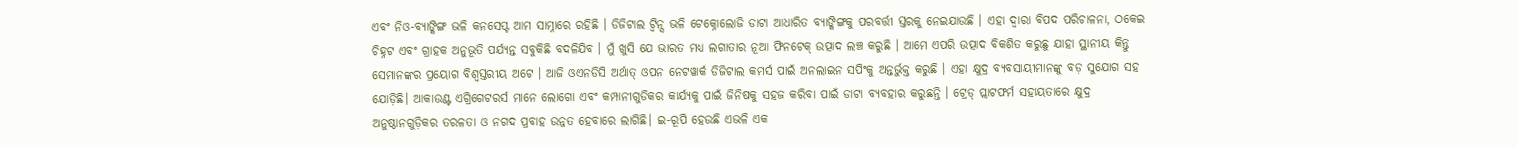ଏବଂ ନିଓ-ବ୍ୟାଙ୍କିଙ୍ଗ ଭଳି କନସେପ୍ଟ ଆମ ସାମ୍ନାରେ ରହିଛି । ଡିଜିଟାଲ ଟ୍ୱିନ୍ସ ଭଳି ଟେକ୍ନୋଲୋଜି ଡାଟା ଆଧାରିତ ବ୍ୟାଙ୍କିଙ୍ଗକୁ ପରବର୍ତ୍ତୀ ସ୍ତରକୁ ନେଇଯାଉଛି । ଏହା ଦ୍ୱାରା ବିପଦ ପରିଚାଳନା, ଠକେଇ ଚିହ୍ନଟ ଏବଂ ଗ୍ରାହକ ଅନୁଭୂତି ପର୍ଯ୍ୟନ୍ତ ସବୁକିଛି ବଦଳିଯିବ । ମୁଁ ଖୁସି ଯେ ଭାରତ ମଧ୍ୟ ଲଗାତାର ନୂଆ ଫିନଟେକ୍ ଉତ୍ପାଦ ଲଞ୍ଚ କରୁଛି । ଆମେ ଏପରି ଉତ୍ପାଦ ବିକଶିତ କରୁଛୁ ଯାହା ସ୍ଥାନୀୟ କିନ୍ତୁ ସେମାନଙ୍କର ପ୍ରୟୋଗ ବିଶ୍ୱସ୍ତରୀୟ ଅଟେ । ଆଜି ଓଏନଡିସି ଅର୍ଥାତ୍ ଓପନ ନେଟୱାର୍କ ଡିଜିଟାଲ କମର୍ସ ପାଇଁ ଅନଲାଇନ ସପିଂକୁ ଅନ୍ତର୍ଭୁକ୍ତ କରୁଛି । ଏହା କ୍ଷୁଦ୍ର ବ୍ୟବସାୟୀମାନଙ୍କୁ ବଡ଼ ସୁଯୋଗ ସହ ଯୋଡ଼ିଛି। ଆକାଉଣ୍ଟ ଏଗ୍ରିଗେଟରର୍ସ ମାନେ ଲୋଗୋ ଏବଂ କମ୍ପାନୀଗୁଡିକର କାର୍ଯ୍ୟକୁ ପାଇଁ ଜିନିଷକୁ ସହଜ କରିବା ପାଇଁ ଡାଟା ବ୍ୟବହାର କରୁଛନ୍ତି । ଟ୍ରେଡ୍ ପ୍ଲାଟଫର୍ମ ସହାୟତାରେ କ୍ଷୁଦ୍ର ଅନୁଷ୍ଠାନଗୁଡ଼ିକର ତରଳତା ଓ ନଗଦ ପ୍ରବାହ ଉନ୍ନତ ହେବାରେ ଲାଗିଛି। ଇ-ରୂପି ହେଉଛି ଏଭଳି ଏକ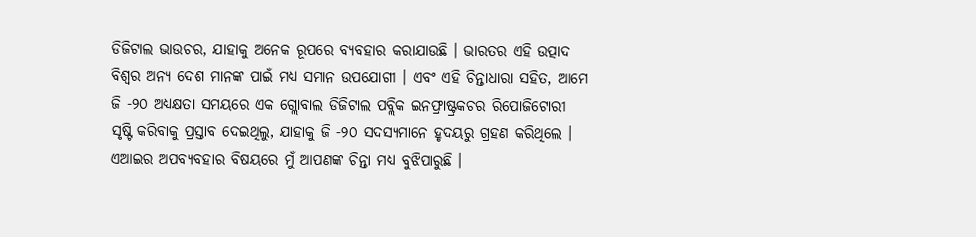ଡିଜିଟାଲ ଭାଉଚର, ଯାହାକୁ ଅନେକ ରୂପରେ ବ୍ୟବହାର କରାଯାଉଛି । ଭାରତର ଏହି ଉତ୍ପାଦ ବିଶ୍ୱର ଅନ୍ୟ ଦେଶ ମାନଙ୍କ ପାଇଁ ମଧ୍ୟ ସମାନ ଉପଯୋଗୀ । ଏବଂ ଏହି ଚିନ୍ତାଧାରା ସହିତ, ଆମେ ଜି -୨୦ ଅଧ୍ୟକ୍ଷତା ସମୟରେ ଏକ ଗ୍ଲୋବାଲ ଡିଜିଟାଲ ପବ୍ଲିକ ଇନଫ୍ରାଷ୍ଟ୍ରକଚର ରିପୋଜିଟୋରୀ ସୃଷ୍ଟି କରିବାକୁ ପ୍ରସ୍ତାବ ଦେଇଥିଲୁ, ଯାହାକୁ ଜି -୨୦ ସଦସ୍ୟମାନେ ହୃଦୟରୁ ଗ୍ରହଣ କରିଥିଲେ । ଏଆଇର ଅପବ୍ୟବହାର ବିଷୟରେ ମୁଁ ଆପଣଙ୍କ ଚିନ୍ତା ମଧ୍ୟ ବୁଝିପାରୁଛି ।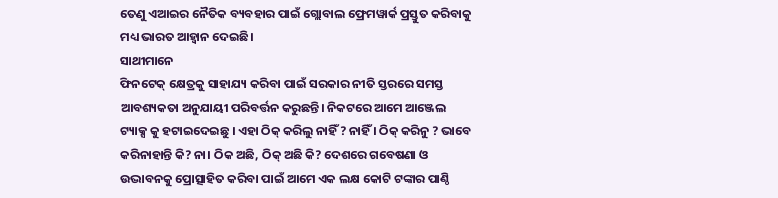ତେଣୁ ଏଆଇର ନୈତିକ ବ୍ୟବହାର ପାଇଁ ଗ୍ଲୋବାଲ ଫ୍ରେମୱାର୍କ ପ୍ରସ୍ତୁତ କରିବାକୁ ମଧ୍ୟ ଭାରତ ଆହ୍ୱାନ ଦେଇଛି।
ସାଥୀମାନେ
ଫିନଟେକ୍ କ୍ଷେତ୍ରକୁ ସାହାଯ୍ୟ କରିବା ପାଇଁ ସରକାର ନୀତି ସ୍ତରରେ ସମସ୍ତ ଆବଶ୍ୟକତା ଅନୁଯାୟୀ ପରିବର୍ତ୍ତନ କରୁଛନ୍ତି। ନିକଟରେ ଆମେ ଆଞ୍ଜେଲ ଟ୍ୟାକ୍ସ କୁ ହଟାଇଦେଇଛୁ । ଏହା ଠିକ୍ କରିଲୁ ନାହିଁ ? ନାହିଁ । ଠିକ୍ କରିନୁ ? ଭାବେ କରିନାହାନ୍ତି କି? ନା। ଠିକ ଅଛି, ଠିକ୍ ଅଛି କି? ଦେଶରେ ଗବେଷଣା ଓ ଉଦ୍ଭାବନକୁ ପ୍ରୋତ୍ସାହିତ କରିବା ପାଇଁ ଆମେ ଏକ ଲକ୍ଷ କୋଟି ଟଙ୍କାର ପାଣ୍ଠି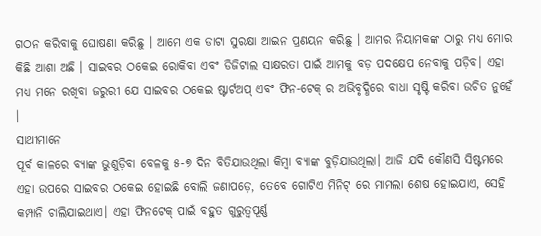ଗଠନ କରିବାକୁ ଘୋଷଣା କରିଛୁ । ଆମେ ଏକ ଡାଟା ସୁରକ୍ଷା ଆଇନ ପ୍ରଣୟନ କରିଛୁ । ଆମର ନିୟାମକଙ୍କ ଠାରୁ ମଧ୍ୟ ମୋର କିଛି ଆଶା ଅଛି । ସାଇବର ଠକେଇ ରୋକିବା ଏବଂ ଡିଜିଟାଲ ସାକ୍ଷରତା ପାଇଁ ଆମକୁ ବଡ଼ ପଦକ୍ଷେପ ନେବାକୁ ପଡ଼ିବ। ଏହା ମଧ୍ୟ ମନେ ରଖିବା ଜରୁରୀ ଯେ ସାଇବର ଠକେଇ ଷ୍ଟାର୍ଟଅପ୍ ଏବଂ ଫିନ-ଟେକ୍ ର ଅଭିବୃଦ୍ଧିରେ ବାଧା ସୃଷ୍ଟି କରିବା ଉଚିତ ନୁହେଁ ।
ସାଥୀମାନେ
ପୂର୍ବ କାଳରେ ବ୍ୟାଙ୍କ ଭୁଶୁଡ଼ିବା ବେଳକୁ ୫-୭ ଦିନ ବିତିଯାଉଥିଲା କିମ୍ବା ବ୍ୟାଙ୍କ ବୁଡ଼ିଯାଉଥିଲା। ଆଜି ଯଦି କୌଣସି ସିଷ୍ଟମରେ ଏହା ଉପରେ ସାଇବର ଠକେଇ ହୋଇଛି ବୋଲି ଜଣାପଡ଼େ, ତେବେ ଗୋଟିଏ ମିନିଟ୍ ରେ ମାମଲା ଶେଷ ହୋଇଯାଏ, ସେହି କମ୍ପାନି ଚାଲିଯାଇଥାଏ। ଏହା ଫିନଟେକ୍ ପାଇଁ ବହୁତ ଗୁରୁତ୍ୱପୂର୍ଣ୍ଣ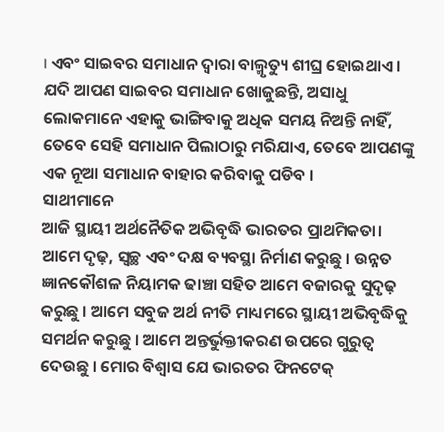। ଏବଂ ସାଇବର ସମାଧାନ ଦ୍ୱାରା ବାଲ୍ମୃତ୍ୟୁ ଶୀଘ୍ର ହୋଇଥାଏ । ଯଦି ଆପଣ ସାଇବର ସମାଧାନ ଖୋଜୁଛନ୍ତି, ଅସାଧୁ ଲୋକମାନେ ଏହାକୁ ଭାଙ୍ଗିବାକୁ ଅଧିକ ସମୟ ନିଅନ୍ତି ନାହିଁ, ତେବେ ସେହି ସମାଧାନ ପିଲାଠାରୁ ମରିଯାଏ, ତେବେ ଆପଣଙ୍କୁ ଏକ ନୂଆ ସମାଧାନ ବାହାର କରିବାକୁ ପଡିବ ।
ସାଥୀମାନେ
ଆଜି ସ୍ଥାୟୀ ଅର୍ଥନୈତିକ ଅଭିବୃଦ୍ଧି ଭାରତର ପ୍ରାଥମିକତା। ଆମେ ଦୃଢ଼, ସ୍ୱଚ୍ଛ ଏବଂ ଦକ୍ଷ ବ୍ୟବସ୍ଥା ନିର୍ମାଣ କରୁଛୁ । ଉନ୍ନତ ଜ୍ଞାନକୌଶଳ ନିୟାମକ ଢାଞ୍ଚା ସହିତ ଆମେ ବଜାରକୁ ସୁଦୃଢ଼ କରୁଛୁ । ଆମେ ସବୁଜ ଅର୍ଥ ନୀତି ମାଧ୍ୟମରେ ସ୍ଥାୟୀ ଅଭିବୃଦ୍ଧିକୁ ସମର୍ଥନ କରୁଛୁ । ଆମେ ଅନ୍ତର୍ଭୁକ୍ତୀକରଣ ଉପରେ ଗୁରୁତ୍ୱ ଦେଉଛୁ । ମୋର ବିଶ୍ୱାସ ଯେ ଭାରତର ଫିନଟେକ୍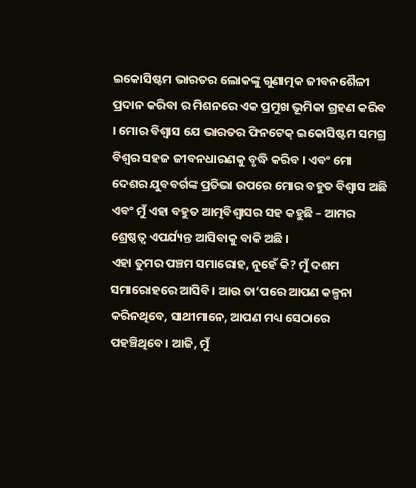ଇକୋସିଷ୍ଟମ ଭାରତର ଲୋକଙ୍କୁ ଗୁଣାତ୍ମକ ଜୀବନଶୈଳୀ ପ୍ରଦାନ କରିବା ର ମିଶନରେ ଏକ ପ୍ରମୁଖ ଭୂମିକା ଗ୍ରହଣ କରିବ । ମୋର ବିଶ୍ୱାସ ଯେ ଭାରତର ଫିନଟେକ୍ ଇକୋସିଷ୍ଟମ ସମଗ୍ର ବିଶ୍ୱର ସହଜ ଜୀବନଧାରଣକୁ ବୃଦ୍ଧି କରିବ । ଏବଂ ମୋ ଦେଶର ଯୁବବର୍ଗଙ୍କ ପ୍ରତିଭା ଉପରେ ମୋର ବହୁତ ବିଶ୍ୱାସ ଅଛି ଏବଂ ମୁଁ ଏହା ବହୁତ ଆତ୍ମବିଶ୍ୱାସର ସହ କହୁଛି – ଆମର ଶ୍ରେଷ୍ଠତ୍ୱ ଏପର୍ଯ୍ୟନ୍ତ ଆସିବାକୁ ବାକି ଅଛି ।
ଏହା ତୁମର ପଞ୍ଚମ ସମାରୋହ, ନୁହେଁ କି? ମୁଁ ଦଶମ ସମାରୋହରେ ଆସିବି। ଆଉ ତା‘ପରେ ଆପଣ କଳ୍ପନା କରିନଥିବେ, ସାଥୀମାନେ, ଆପଣ ମଧ୍ୟ ସେଠାରେ ପହଞ୍ଚିଥିବେ। ଆଜି, ମୁଁ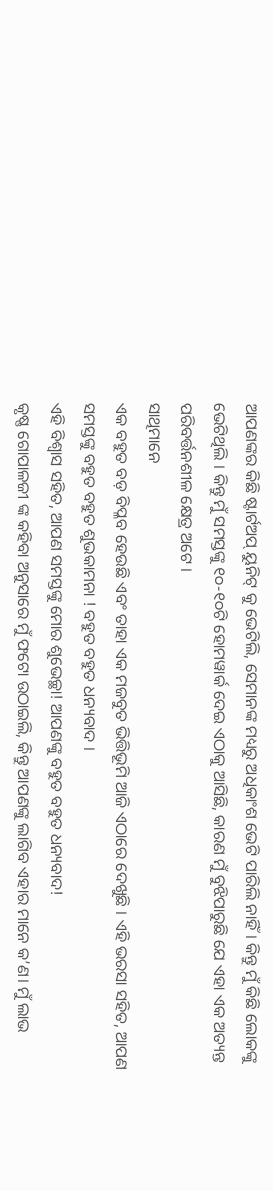ଆପଣଙ୍କର କିଛି ଷ୍ଟାର୍ଟଅପ୍ ୟୁନିଟ୍ କୁ ଭେଟିଲି, ସେମାନଙ୍କ ମଧ୍ୟରୁ ଅଧିକାଂଶ ଭେଟି ପାରିଲି ନାହିଁ। କିନ୍ତୁ ମୁଁ କିଛି ଲୋକଙ୍କୁ ଭେଟିଥିଲି । କିନ୍ତୁ ମୁଁ ସମସ୍ତଙ୍କୁ ୧୦-୧୦ଟି ହୋମୱାର୍କ ଦେଇ ଏଠାକୁ ଆସିଛି, କାରଣ ମୁଁ ବୁଝିପାରୁଛି ଯେ ଏହା ଏକ ଅତ୍ୟନ୍ତ ପରିବର୍ତ୍ତନଶୀଳ କ୍ଷେତ୍ର ଅଟେ ।
ସାଥିମାନେ
ଏକ ବହୁତ ବଡ଼ ବିପ୍ଳବ ହେଉଛି ଏବଂ ତାହା ଏକ ମଜବୁତ ଭିତ୍ତିଭୂମି ଆଜି ଏଠାରେ ଦେଖୁଛି । ଏହି ଭରସା ସହିତ, ଆପଣ ସମସ୍ତଙ୍କୁ ବହୁତ ବହୁତ ଶୁଭକାମନା ! ବହୁତ ବହୁତ ଧନ୍ୟବାଦ ।
ଏହି ବିଶ୍ୱାସ ସହିତ, ଆପଣ ସମସ୍ତଙ୍କୁ ମୋର ଶୁଭେଚ୍ଛା! ଆପଣଙ୍କୁ ବହୁତ ବହୁତ ଧନ୍ୟବାଦ!
କୃଷ୍ଣ ଗୋପାଳଜୀ ଙ୍କ କହିବା ଅନୁସାରେ ମୁଁ ଫଟୋ ଉଠାଇଲି, କିନ୍ତୁ ଆପଣଙ୍କୁ ଲାଗିବ ଏହାର ମାନେ କ’ଣ। ମୁଁ ଲାଭ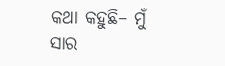କଥା କହୁଛି– ମୁଁ ସାର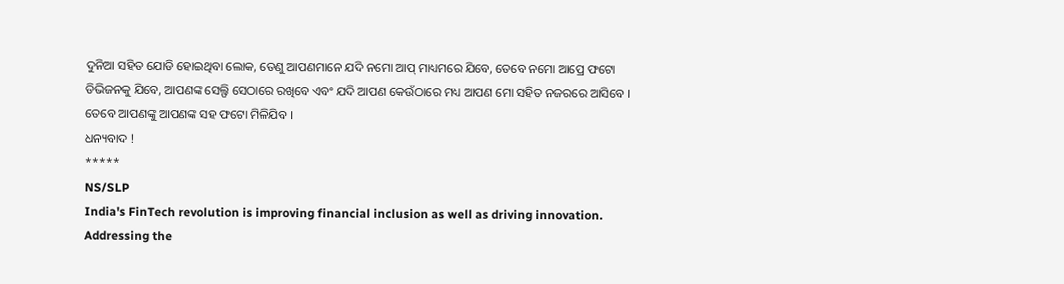ଦୁନିଆ ସହିତ ଯୋଡି ହୋଇଥିବା ଲୋକ, ତେଣୁ ଆପଣମାନେ ଯଦି ନମୋ ଆପ୍ ମାଧ୍ୟମରେ ଯିବେ, ତେବେ ନମୋ ଆପ୍ରେ ଫଟୋ ଡିଭିଜନକୁ ଯିବେ, ଆପଣଙ୍କ ସେଲ୍ଫି ସେଠାରେ ରଖିବେ ଏବଂ ଯଦି ଆପଣ କେଉଁଠାରେ ମଧ୍ୟ ଆପଣ ମୋ ସହିତ ନଜରରେ ଆସିବେ । ତେବେ ଆପଣଙ୍କୁ ଆପଣଙ୍କ ସହ ଫଟୋ ମିଳିଯିବ ।
ଧନ୍ୟବାଦ !
*****
NS/SLP
India's FinTech revolution is improving financial inclusion as well as driving innovation. Addressing the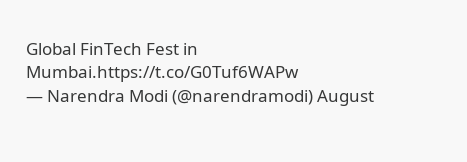Global FinTech Fest in Mumbai.https://t.co/G0Tuf6WAPw
— Narendra Modi (@narendramodi) August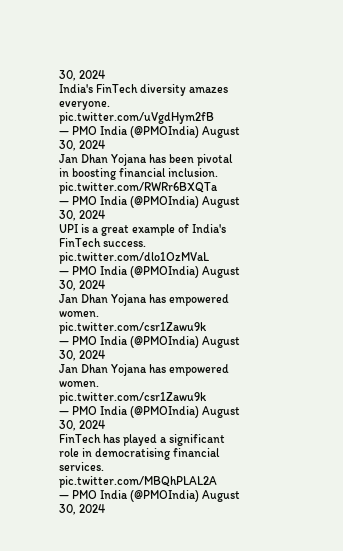30, 2024
India's FinTech diversity amazes everyone. pic.twitter.com/uVgdHym2fB
— PMO India (@PMOIndia) August 30, 2024
Jan Dhan Yojana has been pivotal in boosting financial inclusion. pic.twitter.com/RWRr6BXQTa
— PMO India (@PMOIndia) August 30, 2024
UPI is a great example of India's FinTech success. pic.twitter.com/dlo1OzMVaL
— PMO India (@PMOIndia) August 30, 2024
Jan Dhan Yojana has empowered women. pic.twitter.com/csr1Zawu9k
— PMO India (@PMOIndia) August 30, 2024
Jan Dhan Yojana has empowered women. pic.twitter.com/csr1Zawu9k
— PMO India (@PMOIndia) August 30, 2024
FinTech has played a significant role in democratising financial services. pic.twitter.com/MBQhPLAL2A
— PMO India (@PMOIndia) August 30, 2024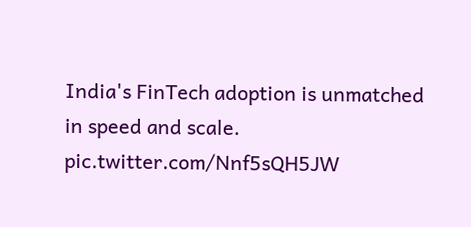India's FinTech adoption is unmatched in speed and scale. pic.twitter.com/Nnf5sQH5JW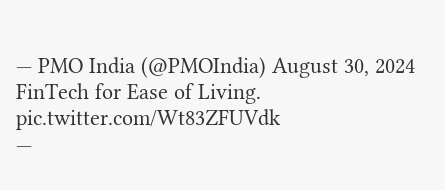— PMO India (@PMOIndia) August 30, 2024
FinTech for Ease of Living. pic.twitter.com/Wt83ZFUVdk
—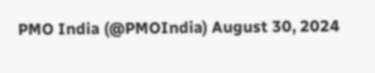PMO India (@PMOIndia) August 30, 2024